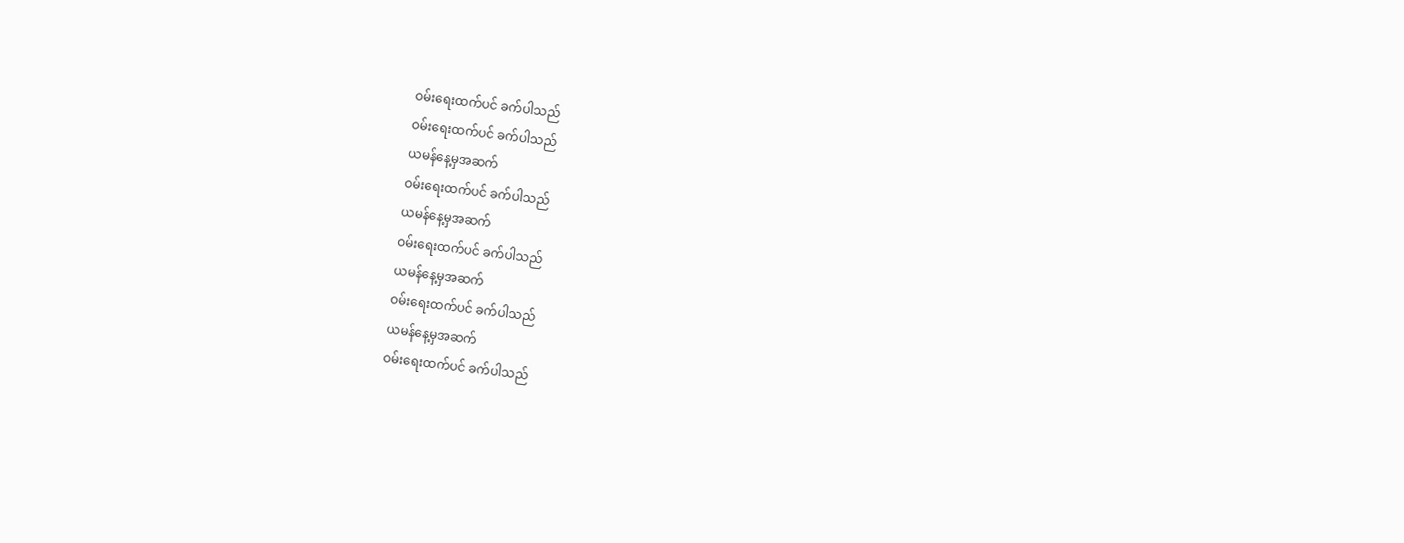ဝမ်းရေးထက်ပင် ခက်ပါသည်
ဝမ်းရေးထက်ပင် ခက်ပါသည်
ယမန်နေ့မှအဆက်
ဝမ်းရေးထက်ပင် ခက်ပါသည်
ယမန်နေ့မှအဆက်
ဝမ်းရေးထက်ပင် ခက်ပါသည်
ယမန်နေ့မှအဆက်
ဝမ်းရေးထက်ပင် ခက်ပါသည်
ယမန်နေ့မှအဆက်
ဝမ်းရေးထက်ပင် ခက်ပါသည်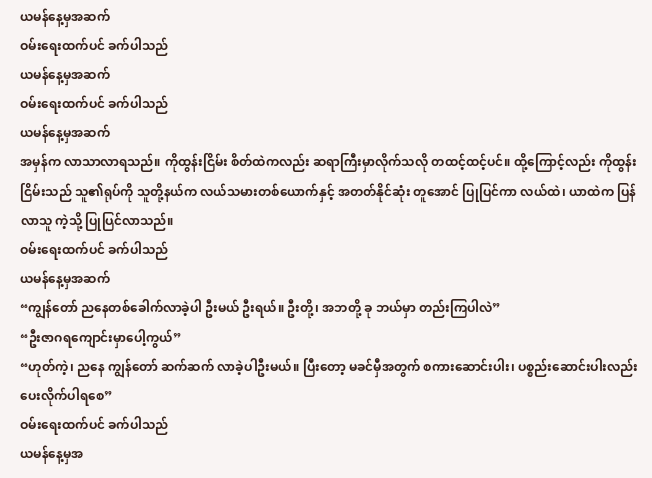ယမန်နေ့မှအဆက်
ဝမ်းရေးထက်ပင် ခက်ပါသည်
ယမန်နေ့မှအဆက်
ဝမ်းရေးထက်ပင် ခက်ပါသည်
ယမန်နေ့မှအဆက်
အမှန်က လာသာလာရသည်။ ကိုထွန်းငြိမ်း စိတ်ထဲကလည်း ဆရာကြီးမှာလိုက်သလို တထင့်ထင့်ပင်။ ထို့ကြောင့်လည်း ကိုထွန်းငြိမ်းသည် သူ၏ရုပ်ကို သူတို့နယ်က လယ်သမားတစ်ယောက်နှင့် အတတ်နိုင်ဆုံး တူအောင် ပြုပြင်ကာ လယ်ထဲ၊ ယာထဲက ပြန်လာသူ ကဲ့သို့ ပြုပြင်လာသည်။
ဝမ်းရေးထက်ပင် ခက်ပါသည်
ယမန်နေ့မှအဆက်
“ကျွန်တော် ညနေတစ်ခေါက်လာခဲ့ပါ ဦးမယ် ဦးရယ်။ ဦးတို့၊ အဘတို့ ခု ဘယ်မှာ တည်းကြပါလဲ”
“ဦးဇာဂရကျောင်းမှာပေါ့ကွယ်”
“ဟုတ်ကဲ့၊ ညနေ ကျွန်တော် ဆက်ဆက် လာခဲ့ပါဦးမယ်။ ပြီးတော့ မခင်မှီအတွက် စကားဆောင်းပါး၊ ပစ္စည်းဆောင်းပါးလည်း ပေးလိုက်ပါရစေ”
ဝမ်းရေးထက်ပင် ခက်ပါသည်
ယမန်နေ့မှအ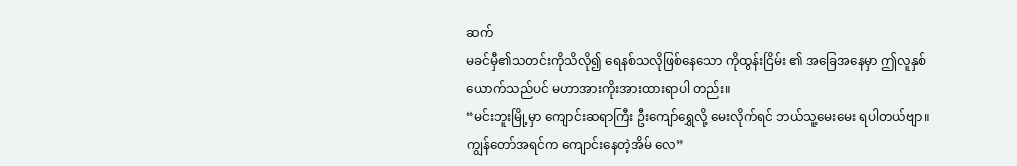ဆက်
မခင်မှီ၏သတင်းကိုသိလို၍ ရေနစ်သလိုဖြစ်နေသော ကိုထွန်းငြိမ်း ၏ အခြေအနေမှာ ဤလူနှစ်ယောက်သည်ပင် မဟာအားကိုးအားထားရာပါ တည်း။
“မင်းဘူးမြို့မှာ ကျောင်းဆရာကြီး ဦးကျော်ရွှေလို့ မေးလိုက်ရင် ဘယ်သူ့မေးမေး ရပါတယ်ဗျာ။ ကျွန်တော်အရင်က ကျောင်းနေတဲ့အိမ် လေ”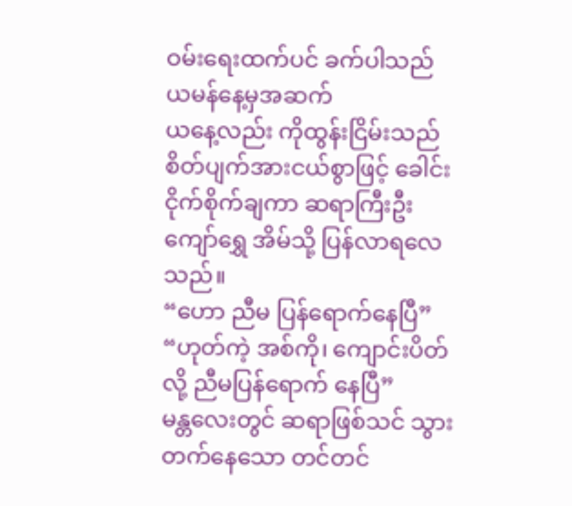ဝမ်းရေးထက်ပင် ခက်ပါသည်
ယမန်နေ့မှအဆက်
ယနေ့လည်း ကိုထွန်းငြိမ်းသည် စိတ်ပျက်အားငယ်စွာဖြင့် ခေါင်းငိုက်စိုက်ချကာ ဆရာကြီးဦးကျော်ရွှေ အိမ်သို့ ပြန်လာရလေသည်။
“ဟော ညီမ ပြန်ရောက်နေပြီ”
“ဟုတ်ကဲ့ အစ်ကို၊ ကျောင်းပိတ်လို့ ညီမပြန်ရောက် နေပြီ”
မန္တလေးတွင် ဆရာဖြစ်သင် သွားတက်နေသော တင်တင်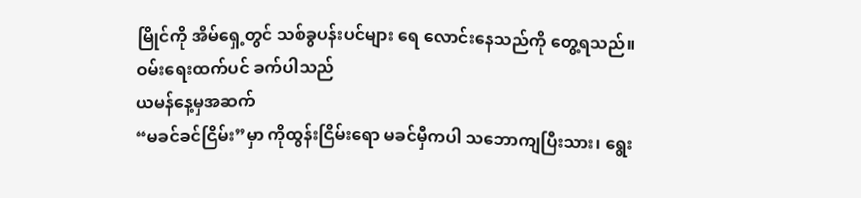မြိုင်ကို အိမ်ရှေ့တွင် သစ်ခွပန်းပင်များ ရေ လောင်းနေသည်ကို တွေ့ရသည်။
ဝမ်းရေးထက်ပင် ခက်ပါသည်
ယမန်နေ့မှအဆက်
“မခင်ခင်ငြိမ်း”မှာ ကိုထွန်းငြိမ်းရော မခင်မှီကပါ သဘောကျပြီးသား၊ ရွေး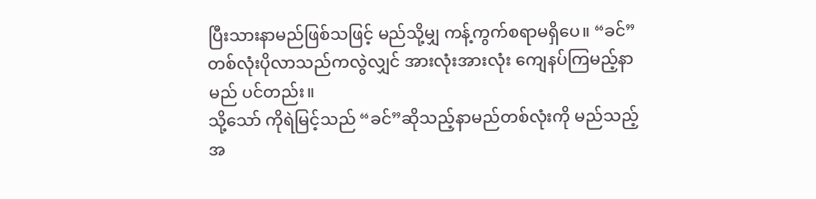ပြီးသားနာမည်ဖြစ်သဖြင့် မည်သို့မျှ ကန့်ကွက်စရာမရှိပေ။ “ခင်” တစ်လုံးပိုလာသည်ကလွဲလျှင် အားလုံးအားလုံး ကျေနပ်ကြမည့်နာမည် ပင်တည်း။
သို့သော် ကိုရဲမြင့်သည် “ခင်”ဆိုသည့်နာမည်တစ်လုံးကို မည်သည့် အ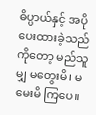ဓိပ္ပာယ်နှင့် အပိုပေးထားခဲ့သည်ကိုတော့ မည်သူမျှ မတွေးမိ၊ မမေးမိ ကြပေ။